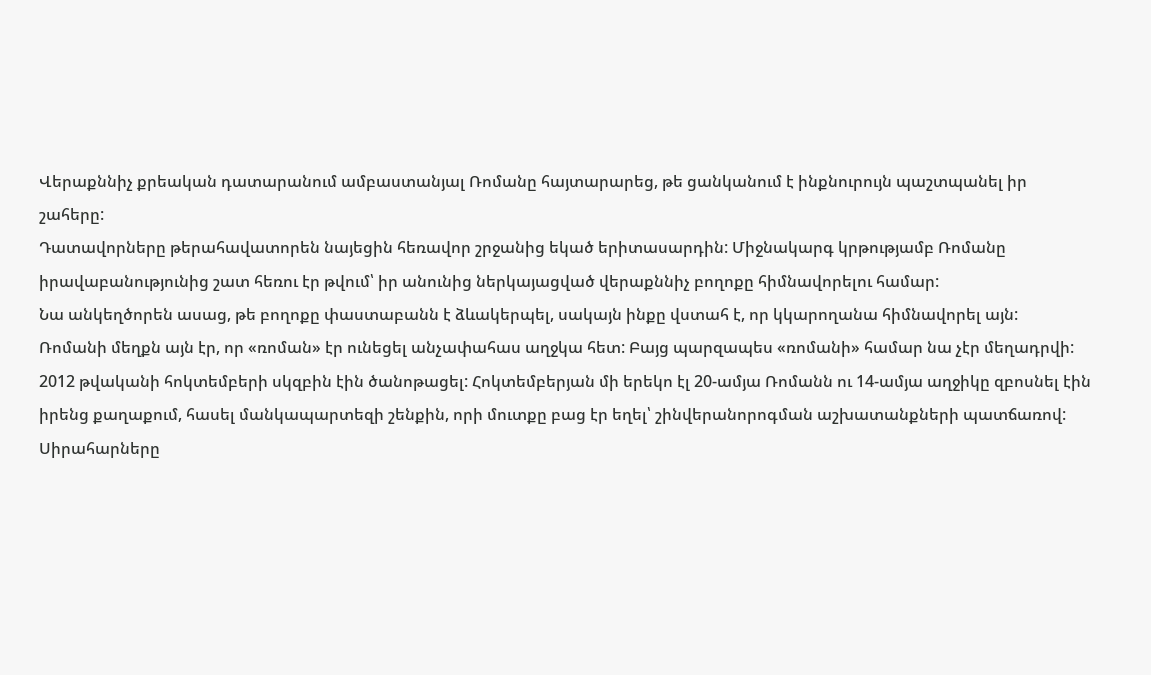Վերաքննիչ քրեական դատարանում ամբաստանյալ Ռոմանը հայտարարեց, թե ցանկանում է ինքնուրույն պաշտպանել իր շահերը:
Դատավորները թերահավատորեն նայեցին հեռավոր շրջանից եկած երիտասարդին: Միջնակարգ կրթությամբ Ռոմանը իրավաբանությունից շատ հեռու էր թվում՝ իր անունից ներկայացված վերաքննիչ բողոքը հիմնավորելու համար:
Նա անկեղծորեն ասաց, թե բողոքը փաստաբանն է ձևակերպել, սակայն ինքը վստահ է, որ կկարողանա հիմնավորել այն:
Ռոմանի մեղքն այն էր, որ «ռոման» էր ունեցել անչափահաս աղջկա հետ: Բայց պարզապես «ռոմանի» համար նա չէր մեղադրվի:
2012 թվականի հոկտեմբերի սկզբին էին ծանոթացել: Հոկտեմբերյան մի երեկո էլ 20-ամյա Ռոմանն ու 14-ամյա աղջիկը զբոսնել էին իրենց քաղաքում, հասել մանկապարտեզի շենքին, որի մուտքը բաց էր եղել՝ շինվերանորոգման աշխատանքների պատճառով:
Սիրահարները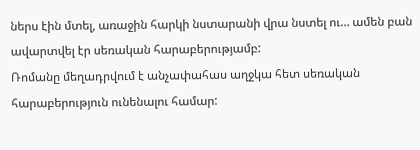ներս էին մտել, առաջին հարկի նստարանի վրա նստել ու… ամեն բան ավարտվել էր սեռական հարաբերությամբ:
Ռոմանը մեղադրվում է անչափահաս աղջկա հետ սեռական հարաբերություն ունենալու համար: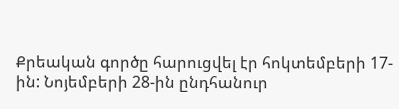Քրեական գործը հարուցվել էր հոկտեմբերի 17-ին: Նոյեմբերի 28-ին ընդհանուր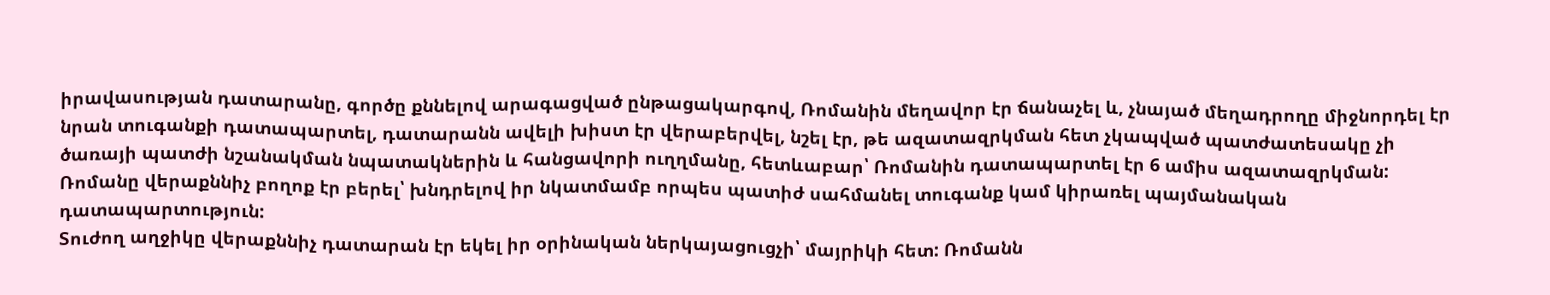իրավասության դատարանը, գործը քննելով արագացված ընթացակարգով, Ռոմանին մեղավոր էր ճանաչել և, չնայած մեղադրողը միջնորդել էր նրան տուգանքի դատապարտել, դատարանն ավելի խիստ էր վերաբերվել, նշել էր, թե ազատազրկման հետ չկապված պատժատեսակը չի ծառայի պատժի նշանակման նպատակներին և հանցավորի ուղղմանը, հետևաբար՝ Ռոմանին դատապարտել էր 6 ամիս ազատազրկման:
Ռոմանը վերաքննիչ բողոք էր բերել՝ խնդրելով իր նկատմամբ որպես պատիժ սահմանել տուգանք կամ կիրառել պայմանական դատապարտություն:
Տուժող աղջիկը վերաքննիչ դատարան էր եկել իր օրինական ներկայացուցչի՝ մայրիկի հետ: Ռոմանն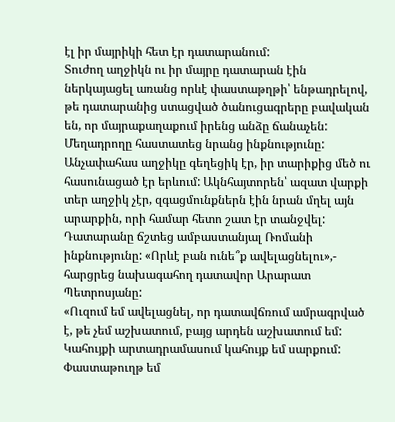էլ իր մայրիկի հետ էր դատարանում:
Տուժող աղջիկն ու իր մայրը դատարան էին ներկայացել առանց որևէ փաստաթղթի՝ ենթադրելով, թե դատարանից ստացված ծանուցագրերը բավական են, որ մայրաքաղաքում իրենց անձը ճանաչեն:
Մեղադրողը հաստատեց նրանց ինքնությունը:
Անչափահաս աղջիկը գեղեցիկ էր, իր տարիքից մեծ ու հասունացած էր երևում: Ակնհայտորեն՝ ազատ վարքի տեր աղջիկ չէր, զգացմունքներն էին նրան մղել այն արարքին, որի համար հետո շատ էր տանջվել:
Դատարանը ճշտեց ամբաստանյալ Ռոմանի ինքնությունը: «Որևէ բան ունե՞ք ավելացնելու»,- հարցրեց նախագահող դատավոր Արարատ Պետրոսյանը:
«Ուզում եմ ավելացնել, որ դատավճռում ամրագրված է, թե չեմ աշխատում, բայց արդեն աշխատում եմ: Կահույքի արտադրամասում կահույք եմ սարքում: Փաստաթուղթ եմ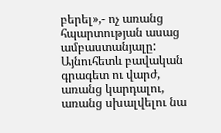բերել»,- ոչ առանց հպարտության ասաց ամբաստանյալը:
Այնուհետև բավական գրագետ ու վարժ, առանց կարդալու, առանց սխալվելու նա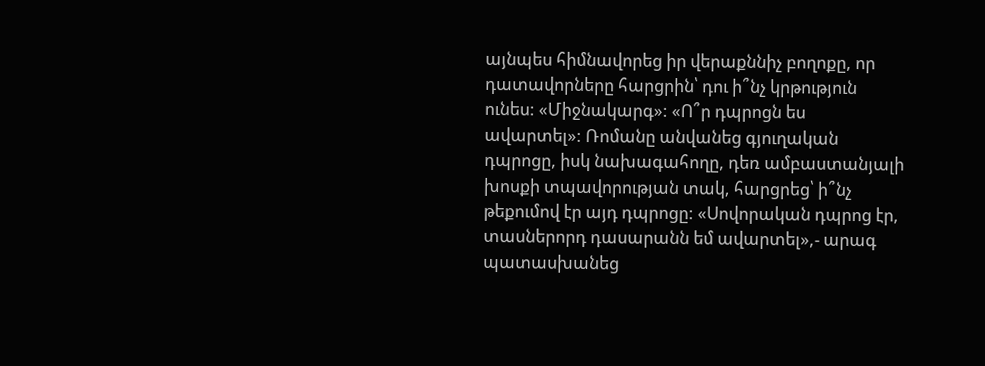այնպես հիմնավորեց իր վերաքննիչ բողոքը, որ դատավորները հարցրին՝ դու ի՞նչ կրթություն ունես: «Միջնակարգ»: «Ո՞ր դպրոցն ես ավարտել»: Ռոմանը անվանեց գյուղական դպրոցը, իսկ նախագահողը, դեռ ամբաստանյալի խոսքի տպավորության տակ, հարցրեց՝ ի՞նչ թեքումով էր այդ դպրոցը: «Սովորական դպրոց էր, տասներորդ դասարանն եմ ավարտել»,- արագ պատասխանեց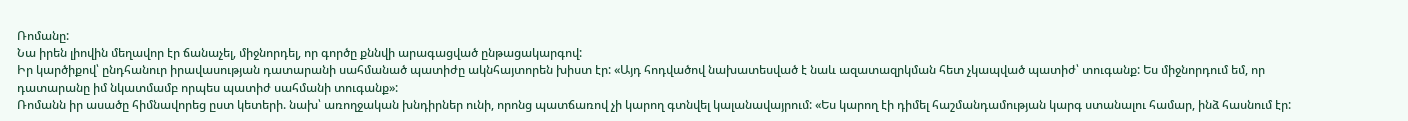Ռոմանը:
Նա իրեն լիովին մեղավոր էր ճանաչել, միջնորդել, որ գործը քննվի արագացված ընթացակարգով:
Իր կարծիքով՝ ընդհանուր իրավասության դատարանի սահմանած պատիժը ակնհայտորեն խիստ էր: «Այդ հոդվածով նախատեսված է նաև ազատազրկման հետ չկապված պատիժ՝ տուգանք: Ես միջնորդում եմ, որ դատարանը իմ նկատմամբ որպես պատիժ սահմանի տուգանք»:
Ռոմանն իր ասածը հիմնավորեց ըստ կետերի. նախ՝ առողջական խնդիրներ ունի, որոնց պատճառով չի կարող գտնվել կալանավայրում: «Ես կարող էի դիմել հաշմանդամության կարգ ստանալու համար, ինձ հասնում էր: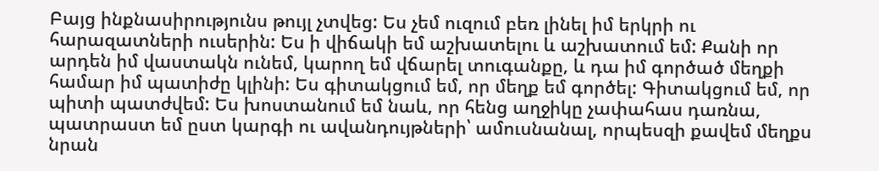Բայց ինքնասիրությունս թույլ չտվեց: Ես չեմ ուզում բեռ լինել իմ երկրի ու հարազատների ուսերին: Ես ի վիճակի եմ աշխատելու և աշխատում եմ: Քանի որ արդեն իմ վաստակն ունեմ, կարող եմ վճարել տուգանքը, և դա իմ գործած մեղքի համար իմ պատիժը կլինի: Ես գիտակցում եմ, որ մեղք եմ գործել: Գիտակցում եմ, որ պիտի պատժվեմ: Ես խոստանում եմ նաև, որ հենց աղջիկը չափահաս դառնա, պատրաստ եմ ըստ կարգի ու ավանդույթների՝ ամուսնանալ, որպեսզի քավեմ մեղքս նրան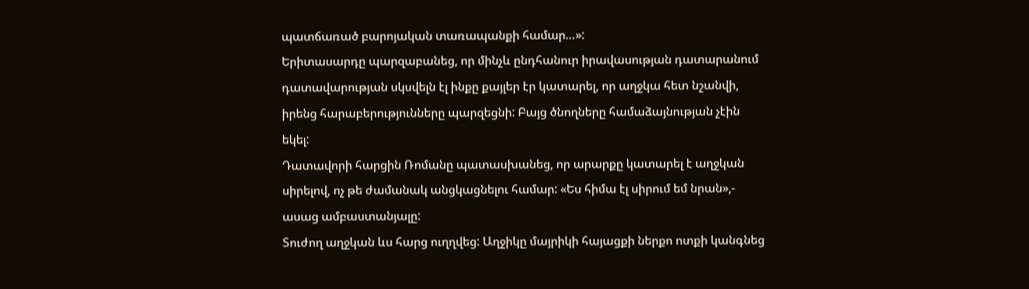պատճառած բարոյական տառապանքի համար…»:
Երիտասարդը պարզաբանեց, որ մինչև ընդհանուր իրավասության դատարանում դատավարության սկսվելն էլ ինքը քայլեր էր կատարել, որ աղջկա հետ նշանվի, իրենց հարաբերությունները պարզեցնի: Բայց ծնողները համաձայնության չէին եկել:
Դատավորի հարցին Ռոմանը պատասխանեց, որ արարքը կատարել է աղջկան սիրելով, ոչ թե ժամանակ անցկացնելու համար: «Ես հիմա էլ սիրում եմ նրան»,- ասաց ամբաստանյալը:
Տուժող աղջկան ևս հարց ուղղվեց: Աղջիկը մայրիկի հայացքի ներքո ոտքի կանգնեց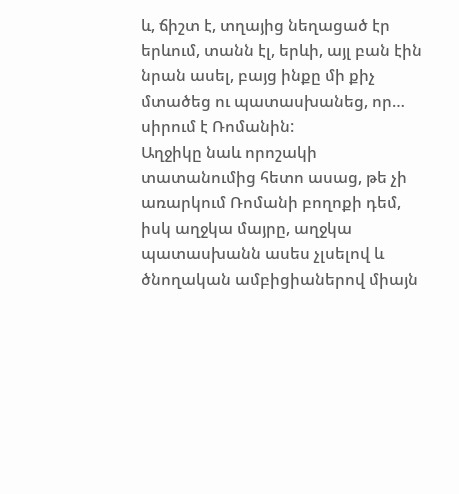և, ճիշտ է, տղայից նեղացած էր երևում, տանն էլ, երևի, այլ բան էին նրան ասել, բայց ինքը մի քիչ մտածեց ու պատասխանեց, որ… սիրում է Ռոմանին:
Աղջիկը նաև որոշակի տատանումից հետո ասաց, թե չի առարկում Ռոմանի բողոքի դեմ, իսկ աղջկա մայրը, աղջկա պատասխանն ասես չլսելով և ծնողական ամբիցիաներով միայն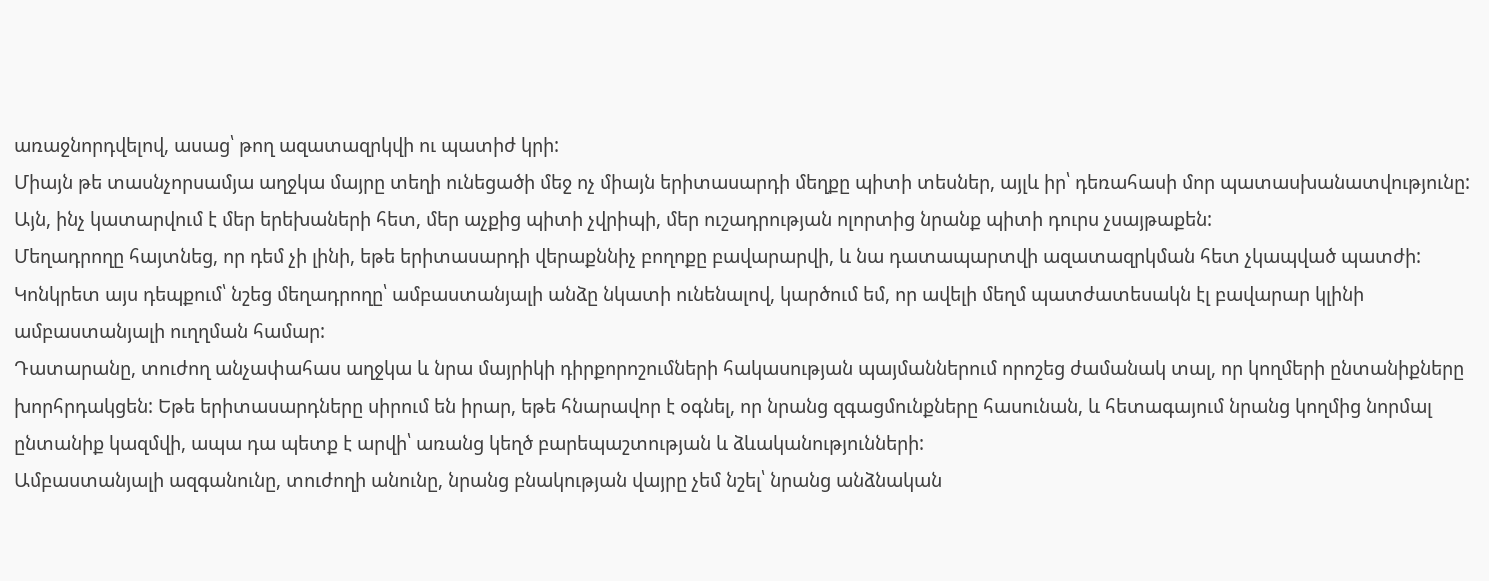առաջնորդվելով, ասաց՝ թող ազատազրկվի ու պատիժ կրի:
Միայն թե տասնչորսամյա աղջկա մայրը տեղի ունեցածի մեջ ոչ միայն երիտասարդի մեղքը պիտի տեսներ, այլև իր՝ դեռահասի մոր պատասխանատվությունը:
Այն, ինչ կատարվում է մեր երեխաների հետ, մեր աչքից պիտի չվրիպի, մեր ուշադրության ոլորտից նրանք պիտի դուրս չսայթաքեն:
Մեղադրողը հայտնեց, որ դեմ չի լինի, եթե երիտասարդի վերաքննիչ բողոքը բավարարվի, և նա դատապարտվի ազատազրկման հետ չկապված պատժի: Կոնկրետ այս դեպքում՝ նշեց մեղադրողը՝ ամբաստանյալի անձը նկատի ունենալով, կարծում եմ, որ ավելի մեղմ պատժատեսակն էլ բավարար կլինի ամբաստանյալի ուղղման համար:
Դատարանը, տուժող անչափահաս աղջկա և նրա մայրիկի դիրքորոշումների հակասության պայմաններում որոշեց ժամանակ տալ, որ կողմերի ընտանիքները խորհրդակցեն: Եթե երիտասարդները սիրում են իրար, եթե հնարավոր է օգնել, որ նրանց զգացմունքները հասունան, և հետագայում նրանց կողմից նորմալ ընտանիք կազմվի, ապա դա պետք է արվի՝ առանց կեղծ բարեպաշտության և ձևականությունների:
Ամբաստանյալի ազգանունը, տուժողի անունը, նրանց բնակության վայրը չեմ նշել՝ նրանց անձնական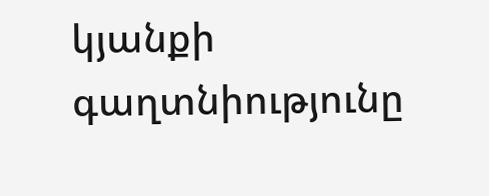կյանքի գաղտնիությունը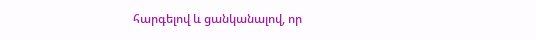հարգելով և ցանկանալով, որ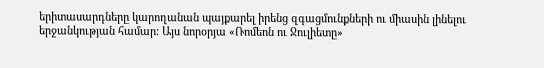երիտասարդները կարողանան պայքարել իրենց զգացմունքների ու միասին լինելու երջանկության համար: Այս նորօրյա «Ռոմեոն ու Ջուլիետը»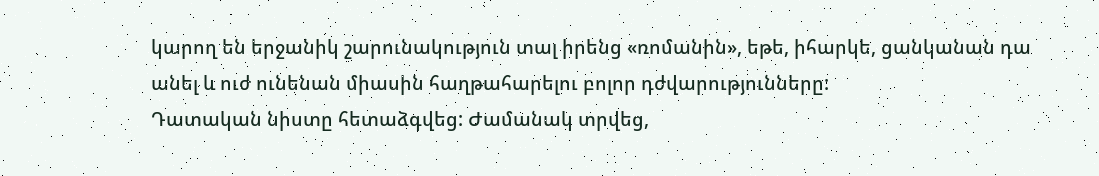կարող են երջանիկ շարունակություն տալ իրենց «ռոմանին», եթե, իհարկե, ցանկանան դա անել և ուժ ունենան միասին հաղթահարելու բոլոր դժվարությունները:
Դատական նիստը հետաձգվեց: Ժամանակ տրվեց,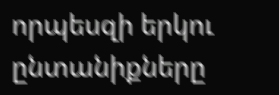որպեսզի երկու ընտանիքները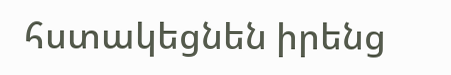հստակեցնեն իրենց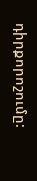դիրքորոշումը: